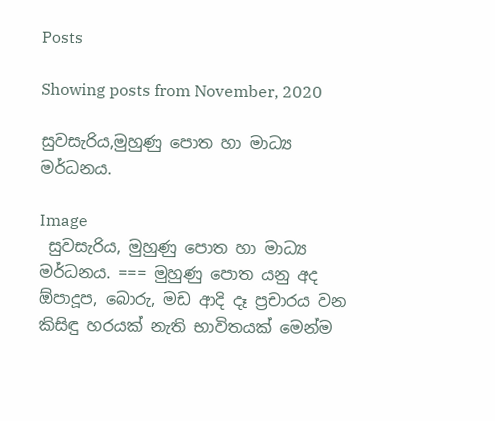Posts

Showing posts from November, 2020

සුවසැරිය,මුහුණු පොත හා මාධ්‍ය මර්ධනය.

Image
 සුවසැරිය, මුහුණු පොත හා මාධ්‍ය මර්ධනය. === මුහුණු පොත යනු අද ඕපාදූප, බොරු, මඩ ආදි දෑ ප්‍රචාරය වන කිසිඳු හරයක් නැති භාවිතයක් මෙන්ම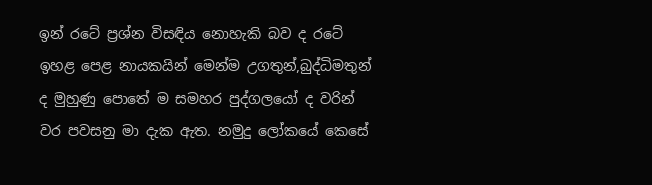ඉන් රටේ ප්‍රශ්න විසඳිය නොහැකි බව ද රටේ ඉහළ පෙළ නායකයින් මෙන්ම උගතුන්,බුද්ධිමතුන් ද මුහුණු පොතේ ම සමහර පුද්ගලයෝ ද වරින් වර පවසනු මා දැක ඇත. නමුදු ලෝකයේ කෙසේ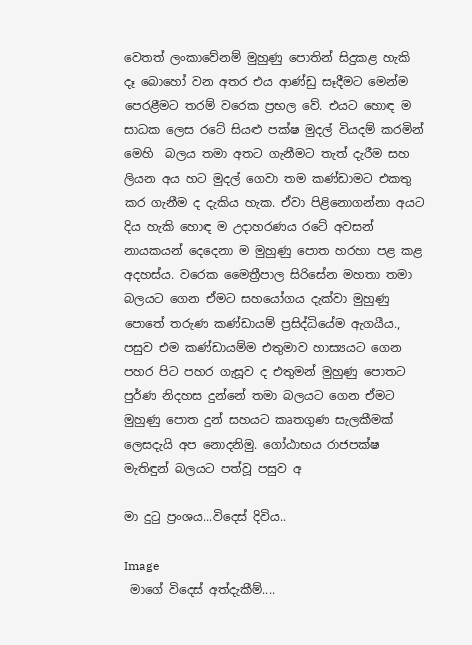වෙතත් ලංකාවේනම් මුහුණු පොතින් සිදුකළ හැකි දෑ බොහෝ වන අතර එය ආණ්ඩු සෑදීමට මෙන්ම පෙරළීමට තරම් වරෙක ප්‍රභල වේ. එයට හොඳ ම සාධක ලෙස රටේ සියළු පක්ෂ මුදල් වියදම් කරමින් මෙහි  බලය තමා අතට ගැනීමට තැත් දැරීම සහ ලියන අය හට මුදල් ගෙවා තම කණ්ඩාමට එකතු කර ගැනීම ද දැකිය හැක. ඒවා පිළිනොගන්නා අයට දිය හැකි හොඳ ම උදාහරණය රටේ අවසන් නායකයන් දෙදෙනා ම මුහුණු පොත හරහා පළ කළ අදහස්ය. වරෙක මෛත්‍රීපාල සිරිසේන මහතා තමා බලයට ගෙන ඒමට සහයෝගය දැක්වා මුහුණු පොතේ තරුණ කණ්ඩායම් ප්‍රසිද්ධියේම ඇගයීය.,  පසුව එම කණ්ඩායම්ම එතුමාව හාස්‍යයට ගෙන පහර පිට පහර ගැසූව ද එතුමන් මුහුණු පොතට පුර්ණ නිදහස දුන්නේ තමා බලයට ගෙන ඒමට මුහුණු පොත දුන් සහයට කෘතගුණ සැලකීමක් ලෙසදැයි අප නොදනිමු. ගෝඨාභය රාජපක්ෂ මැතිඳුන් බලයට පත්වූ පසුව අ

මා දුටු ප්‍රංශය...විදෙස් දිවිය..

Image
 මාගේ විදෙස් අත්දැකීම්....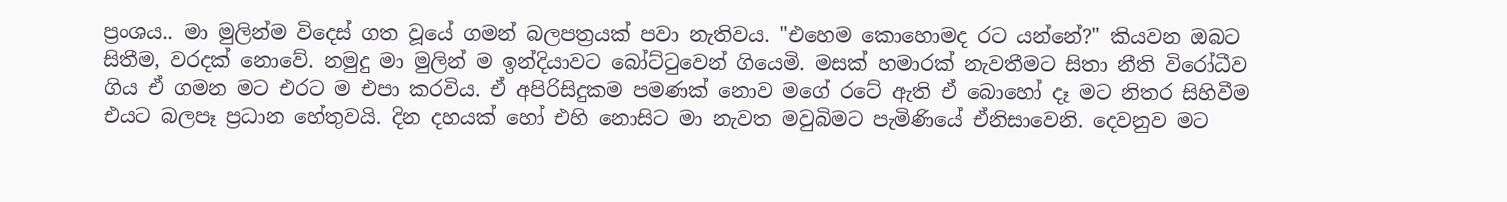ප්‍රංශය.. මා මුලින්ම විදෙස් ගත වූයේ ගමන් බලපත්‍රයක් පවා නැතිවය. "එහෙම කොහොමද රට යන්නේ?" කියවන ඔබට සිතීම, වරදක් නොවේ. නමුදු මා මුලින් ම ඉන්දියාවට බෝට්ටුවෙන් ගියෙමි. මසක් හමාරක් නැවතීමට සිතා නීති විරෝධීව ගිය ඒ ගමන මට එරට ම එපා කරවිය. ඒ අපිරිසිදුකම පමණක් නොව මගේ රටේ ඇති ඒ බොහෝ දෑ මට නිතර සිහිවීම එයට බලපෑ ප්‍රධාන හේතුවයි. දින දහයක් හෝ එහි නොසිට මා නැවත මවුබිමට පැමිණියේ ඒනිසාවෙනි. දෙවනුව මට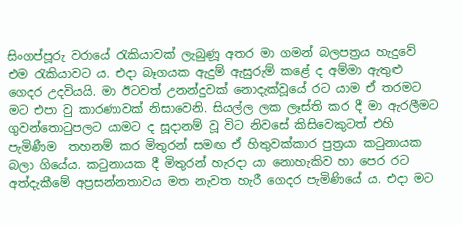සිංගප්පූරු වරායේ රැකියාවක් ලැබුණූ අතර මා ගමන් බලපත්‍රය හැදුවේ එම රැකියාවට ය. එදා බෑගයක ඇදුම් ඇසුරුම් කළේ ද අම්මා ඇතුළු ගෙදර උදවියයි. මා ඊටවත් උනන්දුවක් නොදැක්වූයේ රට යාම ඒ තරමට මට එපා වු කාරණාවක් නිසාවෙනි. සියල්ල ලක ලෑස්ති කර දී මා ඇරලීමට ගුවන්තොටුපලට යාමට ද සූදානම් වූ විට නිවසේ කිසිවෙකුටත් එහි පැමිණීම  තහනම් කර මිතුරන් සමඟ ඒ හිතුවක්කාර පුත්‍රයා කටුනායක බලා ගියේය. කටුනායක දී මිතුරන් හැරදා යා නොහැකිව හා පෙර රට අත්දැකීමේ අප්‍රසන්නතාවය මත නැවත හැරී ගෙදර පැමිණියේ ය. එදා මට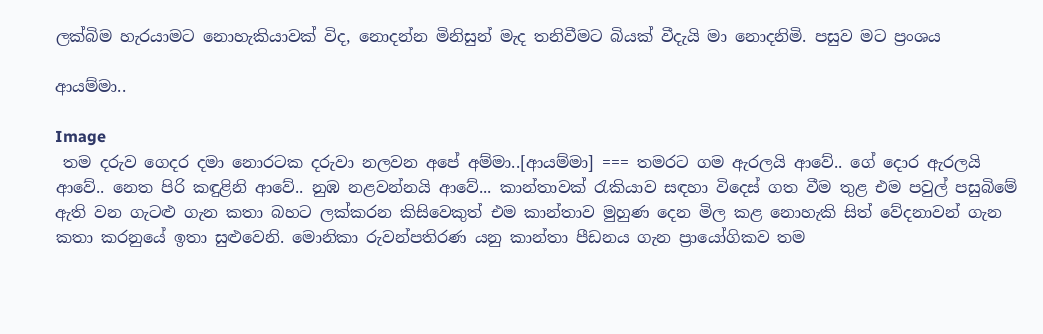ලක්බිම හැරයාමට නොහැකියාවක් විද, නොදන්න මිනිසුන් මැද තනිවීමට බියක් වීදැයි මා නොදනිමි. පසුව මට ප්‍රංශය

ආයම්මා..

Image
 තම දරුව ගෙදර දමා නොරටක දරුවා නලවන අපේ අම්මා..[ආයම්මා] === තමරට ගම ඇරලයි ආවේ.. ගේ දොර ඇරලයි ආවේ.. නෙත පිරි කඳුළිනි ආවේ.. නුඹ නළවන්නයි ආවේ... කාන්තාවක් රැකියාව සඳහා විදෙස් ගත වීම තුළ එම පවුල් පසුබිමේ ඇති වන ගැටළු ගැන කතා බහට ලක්කරන කිසිවෙකුත් එම කාන්තාව මුහුණ දෙන මිල කළ නොහැකි සිත් වේදනාවන් ගැන කතා කරනුයේ ඉතා සුළුවෙනි. මොනිකා රුවන්පතිරණ යනු කාන්තා පීඩනය ගැන ප්‍රායෝගිකව තම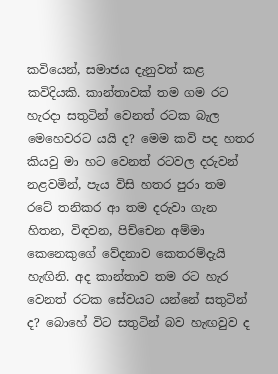කවියෙන්, සමාජය දැනුවත් කළ කවිදි‍යකි. කාන්තාවක් තම ගම රට හැරදා සතුටින් වෙනත් රටක බැල මෙහෙවරට යයි ද? මෙම කවි පද හතර කියවු මා හට වෙනත් රටවල දරුවන් නළවමින්, පැය විසි හතර පුරා තම රටේ තනිකර ආ තම දරුවා ගැන හිතන, විඳවන, පිච්චෙන අම්මා කෙනෙකුගේ වේදනාව කෙතරම්දැයි හැඟිනි. අද කාන්තාව තම රට හැර වෙනත් රටක සේවයට යන්නේ සතුටින් ද? බොහේ විට සතුටින් බව හැඟවුව ද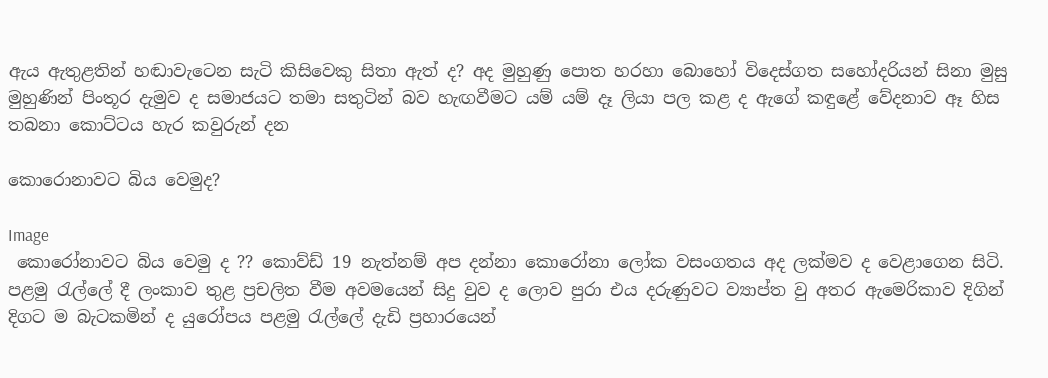ඇය ඇතුළතින් හඬාවැටෙන සැටි කිසිවෙකු සිතා ඇත් ද? අද මුහුණු පොත හරහා බොහෝ විදෙස්ගත සහෝදරියන් සිනා මුසු මුහුණින් පිංතූර දැමුව ද සමාජයට තමා සතුටින් බව හැඟවීමට යම් යම් දෑ ලියා පල කළ ද ඇගේ කඳුළේ වේදනාව ඈ හිස තබනා කොට්ටය හැර කවුරුන් දන

කොරොනාවට බිය වෙමුද?

Image
 කොරෝනාවට බිය වෙමු ද ?? කොව්ඩ් 19 නැත්නම් අප දන්නා කොරෝනා ලෝක වසංගතය අද ලක්මව ද වෙළාගෙන සිටි. පළමු රැල්ලේ දී ලංකාව තුළ ප්‍රචලිත වීම අවමයෙන් සිදු වුව ද ලොව පුරා එය දරුණුවට ව්‍යාප්ත වු අතර ඇමෙරිකාව දිගින් දිගට ම බැටකමින් ද යුරෝපය පළමු රැල්ලේ දැඩි ප්‍රහාරයෙන්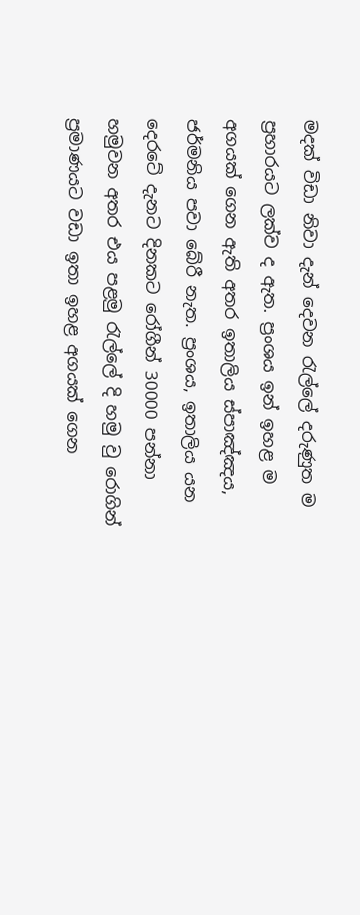මදක් විඩා නිවා දැන් දෙවන රැල්ලේ දරුණුත ම ප්‍රහාරයට ලක්ව ද ඇත. ප්‍රංශය ඉන් ඉහළ ම අගයක් ගෙන ඇති අතර ඉතාලිය ස්පාඤ්ඤය, ජර්මනිය පවා බේරී නැත. ප්‍රංශය, ඉතාලිය යන දෙරටේ දැනට දිනකට රෝගීන් 30000 පන්නා හමුවන අතර එය පළමු රැල්ලේ දි හමු වු රොගින් ප්‍රමාණයට වඩා ඉතා ඉහළ අගයක් ගෙන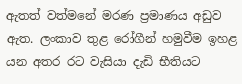ඇතත් වත්මනේ මරණ ප්‍රමාණය අඩුව ඇත. ලංකාව තුළ රෝගීන් හමුවීම ඉහළ යන අතර රට වැසියා දැඩි භීතියට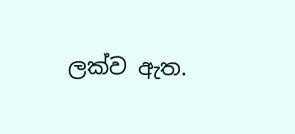ලක්ව ඇත.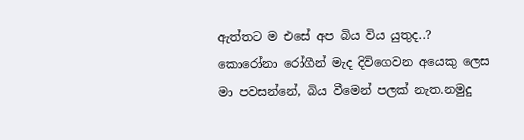ඇත්තට ම එසේ අප බිය විය යුතුද..? කොරෝනා රෝගීන් මැද දිවිගෙවන අයෙකු ලෙස මා පවසන්නේ, බිය වීමෙන් පලක් නැත.නමුදු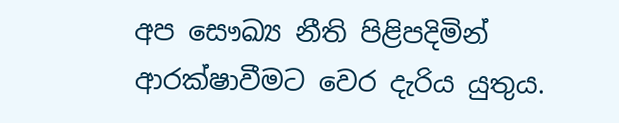අප සෞඛ්‍ය නීති පිළිපදිමින් ආරක්ෂාවීමට වෙර දැරිය යුතුය.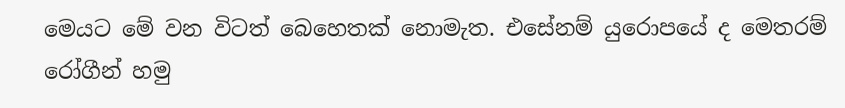මෙයට මේ වන විටත් බෙහෙතක් නොමැත. එසේනම් යුරොපයේ ද මෙතරම් රෝගීන් හමු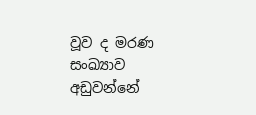වූව ද මරණ සංඛ්‍යාව අඩුවන්නේ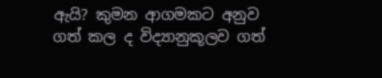ඇයි? කුමන ආගමකට අනුව ගත් කල ද විද්‍යානුකූලව ගත්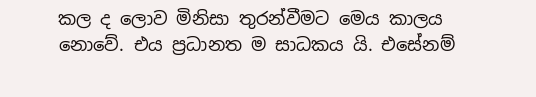කල ද ලොව මිනිසා තුරන්වීමට මෙය කාලය නොවේ. එය ප්‍රධානත ම සාධකය යි. එසේනම්